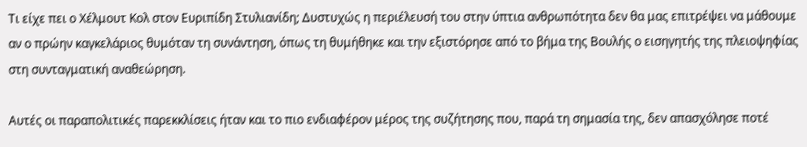Τι είχε πει ο Χέλμουτ Κολ στον Ευριπίδη Στυλιανίδη; Δυστυχώς η περιέλευσή του στην ύπτια ανθρωπότητα δεν θα μας επιτρέψει να μάθουμε αν ο πρώην καγκελάριος θυμόταν τη συνάντηση, όπως τη θυμήθηκε και την εξιστόρησε από το βήμα της Βουλής ο εισηγητής της πλειοψηφίας στη συνταγματική αναθεώρηση.

Αυτές οι παραπολιτικές παρεκκλίσεις ήταν και το πιο ενδιαφέρον μέρος της συζήτησης που, παρά τη σημασία της, δεν απασχόλησε ποτέ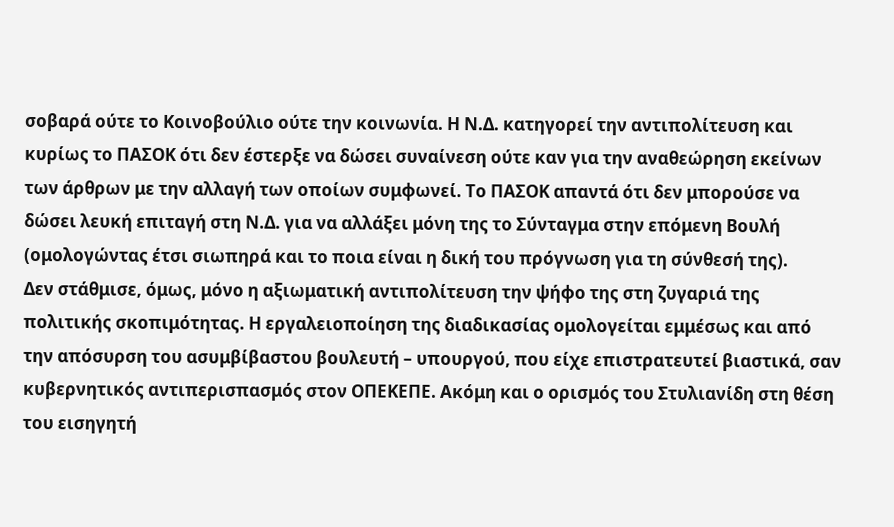σοβαρά ούτε το Κοινοβούλιο ούτε την κοινωνία. Η Ν.Δ. κατηγορεί την αντιπολίτευση και κυρίως το ΠΑΣΟΚ ότι δεν έστερξε να δώσει συναίνεση ούτε καν για την αναθεώρηση εκείνων των άρθρων με την αλλαγή των οποίων συμφωνεί. Το ΠΑΣΟΚ απαντά ότι δεν μπορούσε να δώσει λευκή επιταγή στη Ν.Δ. για να αλλάξει μόνη της το Σύνταγμα στην επόμενη Βουλή (ομολογώντας έτσι σιωπηρά και το ποια είναι η δική του πρόγνωση για τη σύνθεσή της).
Δεν στάθμισε, όμως, μόνο η αξιωματική αντιπολίτευση την ψήφο της στη ζυγαριά της πολιτικής σκοπιμότητας. Η εργαλειοποίηση της διαδικασίας ομολογείται εμμέσως και από την απόσυρση του ασυμβίβαστου βουλευτή – υπουργού, που είχε επιστρατευτεί βιαστικά, σαν κυβερνητικός αντιπερισπασμός στον ΟΠΕΚΕΠΕ. Ακόμη και ο ορισμός του Στυλιανίδη στη θέση του εισηγητή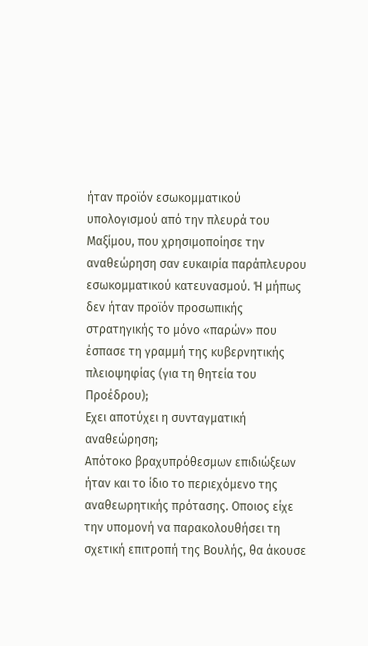ήταν προϊόν εσωκομματικού υπολογισμού από την πλευρά του Μαξίμου, που χρησιμοποίησε την αναθεώρηση σαν ευκαιρία παράπλευρου εσωκομματικού κατευνασμού. Ή μήπως δεν ήταν προϊόν προσωπικής στρατηγικής το μόνο «παρών» που έσπασε τη γραμμή της κυβερνητικής πλειοψηφίας (για τη θητεία του Προέδρου);
Εχει αποτύχει η συνταγματική αναθεώρηση;
Απότοκο βραχυπρόθεσμων επιδιώξεων ήταν και το ίδιο το περιεχόμενο της αναθεωρητικής πρότασης. Οποιος είχε την υπομονή να παρακολουθήσει τη σχετική επιτροπή της Βουλής, θα άκουσε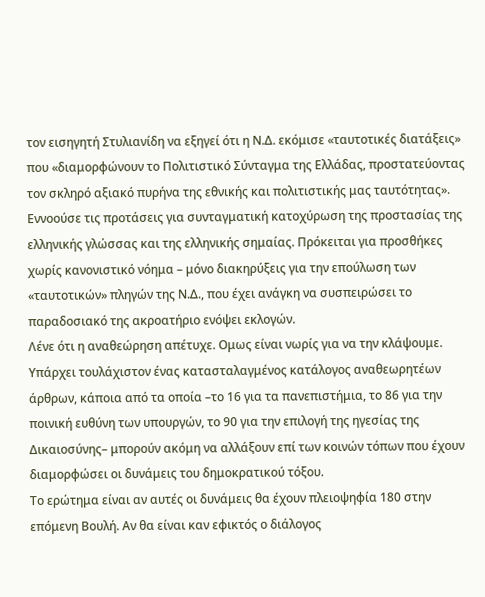τον εισηγητή Στυλιανίδη να εξηγεί ότι η Ν.Δ. εκόμισε «ταυτοτικές διατάξεις» που «διαμορφώνουν το Πολιτιστικό Σύνταγμα της Ελλάδας, προστατεύοντας τον σκληρό αξιακό πυρήνα της εθνικής και πολιτιστικής μας ταυτότητας». Εννοούσε τις προτάσεις για συνταγματική κατοχύρωση της προστασίας της ελληνικής γλώσσας και της ελληνικής σημαίας. Πρόκειται για προσθήκες χωρίς κανονιστικό νόημα – μόνο διακηρύξεις για την επούλωση των «ταυτοτικών» πληγών της Ν.Δ., που έχει ανάγκη να συσπειρώσει το παραδοσιακό της ακροατήριο ενόψει εκλογών.
Λένε ότι η αναθεώρηση απέτυχε. Ομως είναι νωρίς για να την κλάψουμε. Υπάρχει τουλάχιστον ένας κατασταλαγμένος κατάλογος αναθεωρητέων άρθρων, κάποια από τα οποία –το 16 για τα πανεπιστήμια, το 86 για την ποινική ευθύνη των υπουργών, το 90 για την επιλογή της ηγεσίας της Δικαιοσύνης– μπορούν ακόμη να αλλάξουν επί των κοινών τόπων που έχουν διαμορφώσει οι δυνάμεις του δημοκρατικού τόξου.
Το ερώτημα είναι αν αυτές οι δυνάμεις θα έχουν πλειοψηφία 180 στην επόμενη Βουλή. Αν θα είναι καν εφικτός ο διάλογος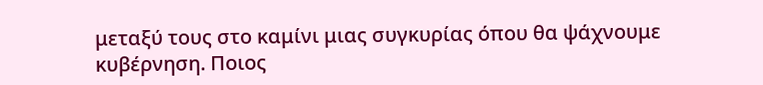μεταξύ τους στο καμίνι μιας συγκυρίας όπου θα ψάχνουμε κυβέρνηση. Ποιος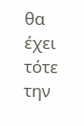θα έχει τότε την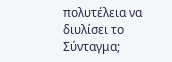πολυτέλεια να διυλίσει το Σύνταγμα;